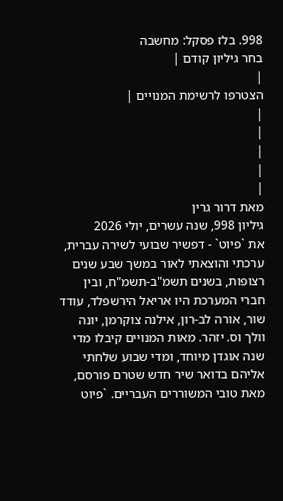998. בלז פסקל: מחשבה
בחר גיליון קודם |
|
הצטרפו לרשימת המנויים |
|
|
|
|
|
מאת דרור גרין
גיליון 998, שנה עשרים, יולי 2026
את `פיוט` - דפשיר שבועי לשירה עברית, ערכתי והוצאתי לאור במשך שבע שנים רצופות, בשנים תשמ"ב-תשמ"ח, ובין חברי המערכת היו אריאל הירשפלד, עודד שור, אורה לב-רון, אילנה צוקרמן, יונה וולך וס. יזהר. מאות המנויים קיבלו מדי שנה אוגדן מיוחד, ומדי שבוע שלחתי אליהם בדואר שיר חדש שטרם פורסם, מאת טובי המשוררים העבריים. `פיוט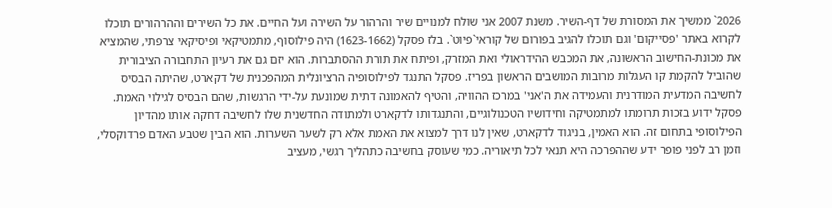2026` ממשיך את המסורת של דף-השיר. משנת 2007 אני שולח למנויים שיר והרהור על השירה ועל החיים. את כל השירים וההרהורים תוכלו לקרוא באתר 'פסייקום' וגם תוכלו להגיב בפורום של קוראי`פיוט`. בלז פסקל (1623-1662) היה פילוסוף, מתמטיקאי ופיסיקאי צרפתי, שהמציא את מכונת-החישוב הראשונה, את המכבש ההידראולי ואת המזרק, ופיתח את תורת ההסתברות. הוא יזם גם את רעיון התחבורה הציבורית שהוביל להקמת קו העגלות מרובות המושבים הראשון בפריז. פסקל התנגד לפילוסופיה הרציונלית המהפכנית של דקארט, שהיתה הבסיס לחשיבה המדעית המודרנית והעמידה את ה'אני' במרכז ההוויה, והטיף להאמונה דתית שמונעת על-ידי הרגשות, שהם הבסיס לגילוי האמת. פסקל ידוע בזכות תרומתו למתמטיקה וחידושיו הטכנולוגיים, והתנגדותו לדקארט ולמתודה החדשנית שלו לחשיבה דחקה אותו מהדיון הפילוסופי בתחום זה. הוא האמין, בניגוד לדקארט, שאין לנו דרך למצוא את האמת אלא רק לשער השערות. הוא הבין שטבע האדם פרדוקסלי, וזמן רב לפני פופר ידע שההפרכה היא תנאי לכל תיאוריה. כמי שעוסק בחשיבה כתהליך רגשי, מעציב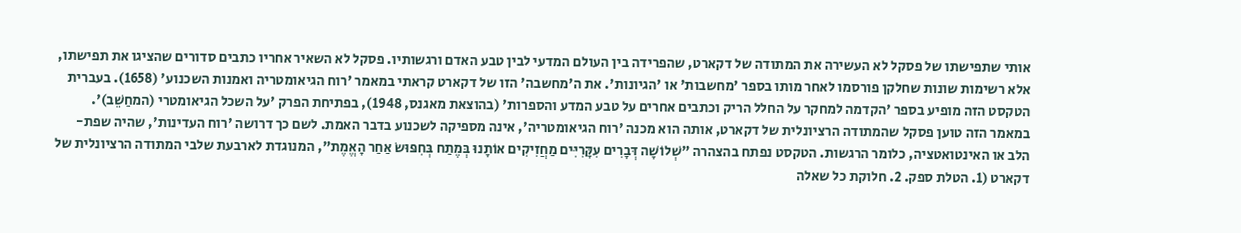אותי שתפישתו של פסקל לא העשירה את המתודה של דקארט, שהפרידה בין העולם המדעי לבין טבע האדם ורגשותיו. פסקל לא השאיר אחריו כתבים סדורים שהציגו את תפישתו, אלא רשימות שונות שחלקן פורסמו לאחר מותו בספר 'מחשבות' או 'הגיונות'. את ה'מחשבה' הזו של דקארט קראתי במאמר 'רוח הגיאומטריה ואמנות השכנוע' (1658). בעברית הטקסט הזה מופיע בספר 'הקדמה למחקר על החלל הריק וכתבים אחרים על טבע המדע והספרות' (בהוצאת מאגנס, 1948), בפתיחת הפרק 'על השכל הגיאומטרי (המחַשֵׁב)'. במאמר הזה טוען פסקל שהמתודה הרציונלית של דקארט, אותה הוא מכנה 'רוח הגיאומטריה', אינה מספיקה לשכנוע בדבר האמת. לשם כך דרושה 'רוח העדינות', שהיה שפת-הלב או האינטואטציה, כלומר הרגשות. הטקסט נפתח בהצהרה "שְׁלוֹשָׁה דְּבָרִים עִקָּרִיִּים מַחֲזִיקִים אוֹתָנוּ בְּמֶתַח בְּחִפּוּשׂ אַחַר הָאֱמֶת", המנוגדת לארבעת שלבי המתודה הרציונלית של דקארט (1. הטלת ספק. 2. חלוקת כל שאלה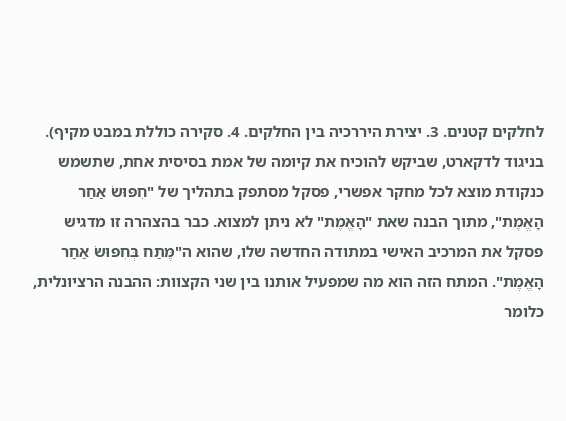לחלקים קטנים. 3. יצירת היררכיה בין החלקים. 4. סקירה כוללת במבט מקיף). בניגוד לדקארט, שביקש להוכיח את קיומה של אמת בסיסית אחת, שתשמש כנקודת מוצא לכל מחקר אפשרי, פסקל מסתפק בתהליך של "חִפּוּשׂ אַחַר הָאֱמֶת", מתוך הבנה שאת "הָאֱמֶת" לא ניתן למצוא. כבר בהצהרה זו מדגיש פסקל את המרכיב האישי במתודה החדשה שלו, שהוא ה"מֶּתַח בְּחִפּוּשׂ אַחַר הָאֱמֶת". המתח הזה הוא מה שמפעיל אותנו בין שני הקצוות: ההבנה הרציונלית, כלומר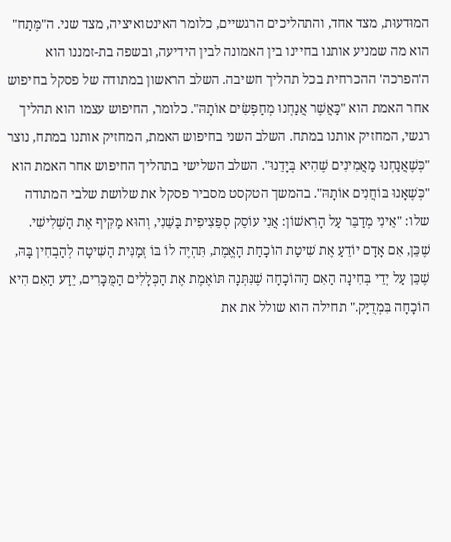המוּדעוּת, מצד אחד, והתהליכים הרגשיים, כלומר האינטואיציה, מצד שני. ה"מֶּתַח" הוא מה שמניע אותנו בחיינו בין האמונה לבין הידיעה, ובשפה בת-זמננו הוא ה'הפרכה' ההכרחית בכל תהליך חשיבה. השלב הראשון במתודה של פסקל בחיפוש אחר האמת הוא "כַּאֲשֶׁר אֲנַחְנוּ מְחַפְּשִׂים אוֹתָהּ". כלומר, החיפוש עצמו הוא תהליך רגשי, המחזיק אותנו במתח. השלב השני בחיפוש האמת, המחזיק אותנו במתח, נוצר "כְּשֶׁאֲנַחְנוּ מַאֲמִינִים שֶׁהִיא בְּיָדֵנוּ". השלב השלישי בתהליך החיפוש אחר האמת הוא "כְּשֶׁאָנוּ בּוֹחֲנִים אוֹתָהּ". בהמשך הטקסט מסביר פסקל את שלושת שלבי המתודה שלו: "אֵינִי מְדַבֵּר עַל הָרִאשׁוֹן: אֲנִי עוֹסֵק סְפֵּצִיפִית בַּשֵּׁנִי, וְהוּא מַקִּיף אֶת הַשְּׁלִישִׁי. שֶׁכֵּן, אִם אָדָם יוֹדֵעַ אֶת שִׁיטַת הוֹכָחַת הָאֱמֶת, תִּהְיֶה לוֹ בּוֹ זְמַנִּית הַשִּׁיטָה לְהַבְחִין בָּהּ, שֶׁכֵּן עַל יְדֵי בְּחִינָה הַאִם הַהוֹכָחָה שֶׁנִּתְּנָה תּוֹאֶמֶת אֶת הַכְּלָלִים הַמֻּכָּרִים, יֵדַע הַאִם הִיא הוֹכָחָה בִּמְדֻיָּק." תחילה הוא שולל את את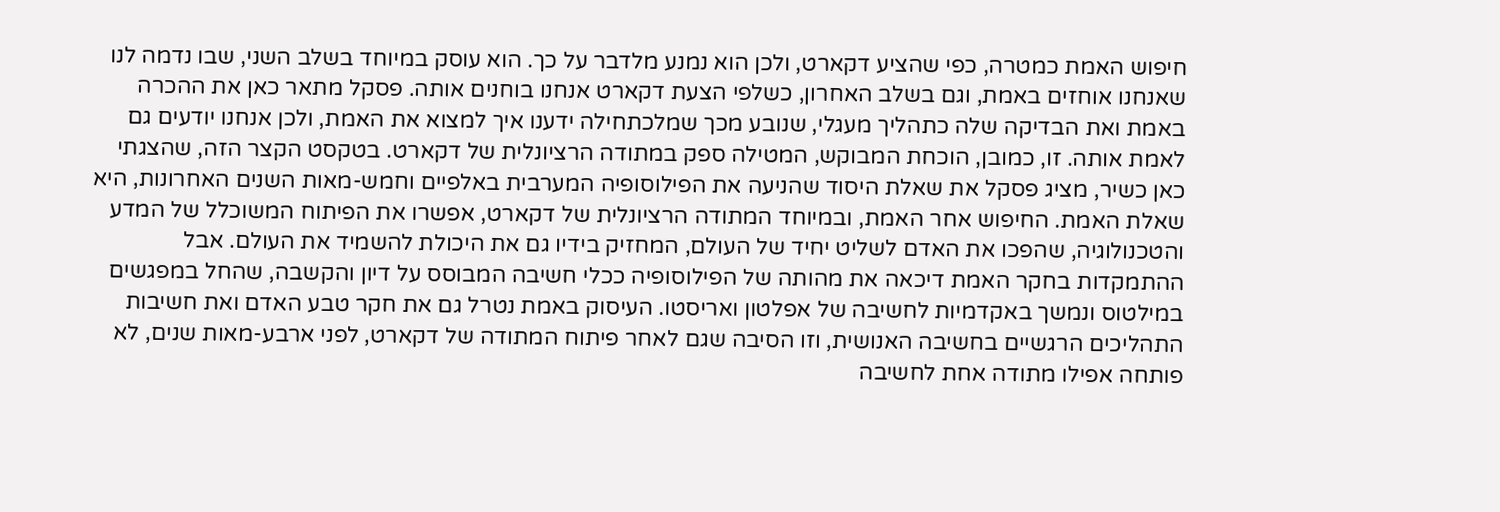חיפוש האמת כמטרה, כפי שהציע דקארט, ולכן הוא נמנע מלדבר על כך. הוא עוסק במיוחד בשלב השני, שבו נדמה לנו שאנחנו אוחזים באמת, וגם בשלב האחרון, כשלפי הצעת דקארט אנחנו בוחנים אותה. פסקל מתאר כאן את ההכרה באמת ואת הבדיקה שלה כתהליך מעגלי, שנובע מכך שמלכתחילה ידענו איך למצוא את האמת, ולכן אנחנו יודעים גם לאמת אותה. זו, כמובן, הוכחת המבוקש, המטילה ספק במתודה הרציונלית של דקארט. בטקסט הקצר הזה, שהצגתי כאן כשיר, מציג פסקל את שאלת היסוד שהניעה את הפילוסופיה המערבית באלפיים וחמש-מאות השנים האחרונות, היא שאלת האמת. החיפוש אחר האמת, ובמיוחד המתודה הרציונלית של דקארט, אפשרו את הפיתוח המשוכלל של המדע והטכנולוגיה, שהפכו את האדם לשליט יחיד של העולם, המחזיק בידיו גם את היכולת להשמיד את העולם. אבל ההתמקדות בחקר האמת דיכאה את מהותה של הפילוסופיה ככלי חשיבה המבוסס על דיון והקשבה, שהחל במפגשים במילטוס ונמשך באקדמיות לחשיבה של אפלטון ואריסטו. העיסוק באמת נטרל גם את חקר טבע האדם ואת חשיבות התהליכים הרגשיים בחשיבה האנושית, וזו הסיבה שגם לאחר פיתוח המתודה של דקארט, לפני ארבע-מאות שנים, לא פותחה אפילו מתודה אחת לחשיבה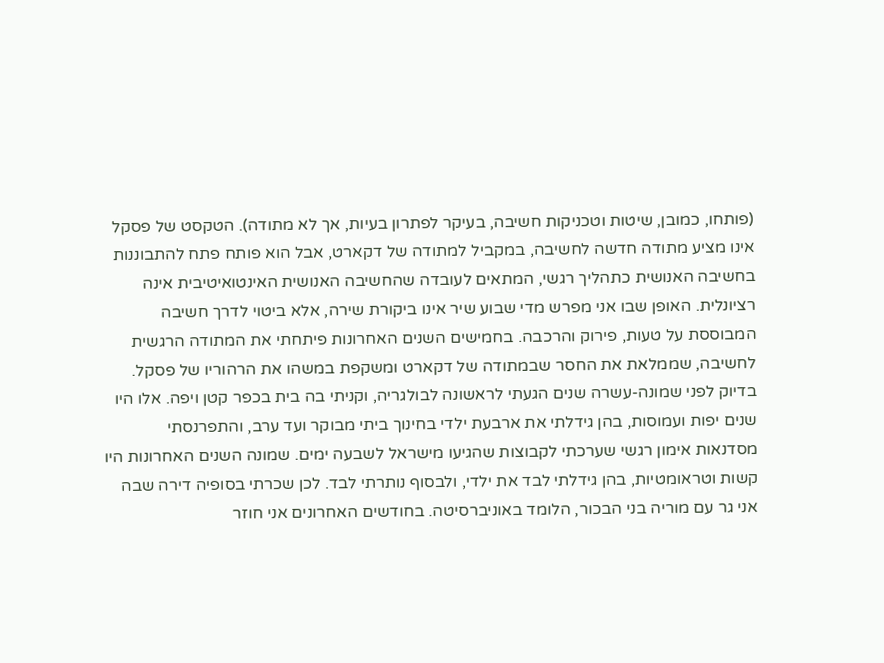(פותחו, כמובן, שיטות וטכניקות חשיבה, בעיקר לפתרון בעיות, אך לא מתודה). הטקסט של פסקל אינו מציע מתודה חדשה לחשיבה, במקביל למתודה של דקארט, אבל הוא פותח פתח להתבוננות בחשיבה האנושית כתהליך רגשי, המתאים לעובדה שהחשיבה האנושית האינטואיטיבית אינה רציונלית. האופן שבו אני מפרש מדי שבוע שיר אינו ביקורת שירה, אלא ביטוי לדרך חשיבה המבוססת על טעות, פירוק והרכבה. בחמישים השנים האחרונות פיתחתי את המתודה הרגשית לחשיבה, שממלאת את החסר שבמתודה של דקארט ומשקפת במשהו את הרהוריו של פסקל. בדיוק לפני שמונה-עשרה שנים הגעתי לראשונה לבולגריה, וקניתי בה בית בכפר קטן ויפה. אלו היו שנים יפות ועמוסות, בהן גידלתי את ארבעת ילדי בחינוך ביתי מבוקר ועד ערב, והתפרנסתי מסדנאות אימון רגשי שערכתי לקבוצות שהגיעו מישראל לשבעה ימים. שמונה השנים האחרונות היו קשות וטראומטיות, בהן גידלתי לבד את ילדי, ולבסוף נותרתי לבד. לכן שכרתי בסופיה דירה שבה אני גר עם מוריה בני הבכור, הלומד באוניברסיטה. בחודשים האחרונים אני חוזר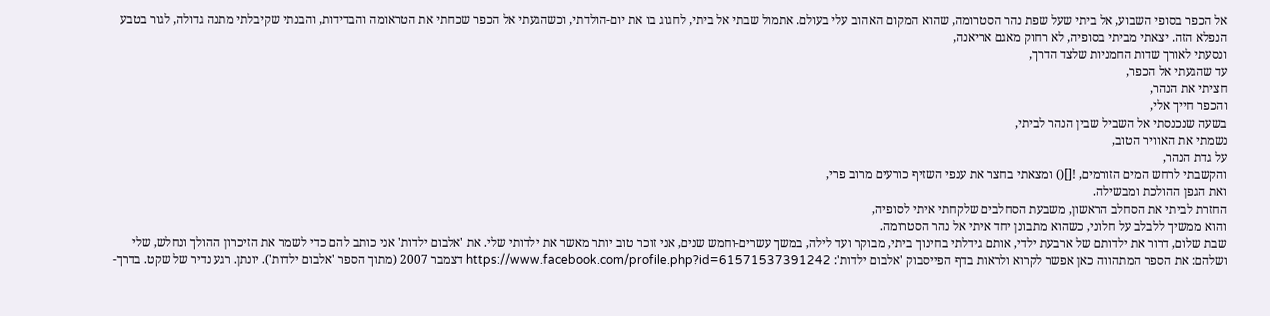אל הכפר בסופי השבוע, אל ביתי שעל שפת נהר הסטרומה, שהוא המקום האהוב עלי בעולם. אתמול שבתי אל ביתי, לחגוג בו את יום-הולדתי, וכשהגעתי אל הכפר שכחתי את הטראומה והבדידות, והבנתי שקיבלתי מתנה גדולה, לגור בטבע הנפלא הזה. יצאתי מביתי בסופיה, לא רחוק מאגם אריאנה,
ונסעתי לאורך שדות החמניות שלצד הדרך,
עד שהגעתי אל הכפר,
חציתי את הנהר,
והכפר חייך אלי,
בשעה שנכנסתי אל השביל שבין הנהר לביתי,
נשמתי את האוויר הטוב,
על גדת הנהר,
והקשבתי לרחש המים הזורמים, ![]() ומצאתי בחצר את ענפי השזיף כורעים מרוב פרי,
ואת הגפן ההולכת ומבשילה.
החזרת לביתי את הסחלב הראשון, משבעת הסחלבים שלקחתי איתי לסופיה,
והוא ממשיך ללבלב על חלוני, כשהוא מתבונן יחד איתי אל נהר הסטרומה.
שבת שלום, דרור את ילדותם של ארבעת ילדי, אותם גידלתי בחינוך ביתי, מבוקר ועד לילה, במשך עשרים-וחמש שנים, אני זוכר טוב יותר מאשר את ילדותי שלי. את 'אלבום ילדות' אני כותב להם כדי לשמר את הזיכרון ההולך ונחלש, שלי ושלהם: את הספר המתהווה כאן אפשר לקרוא ולראות בדף הפייסבוק 'אלבום ילדות': https://www.facebook.com/profile.php?id=61571537391242 דצמבר 2007 (מתוך הספר 'אלבום ילדות'). יונתן. רגע נדיר של שקט. בדרך-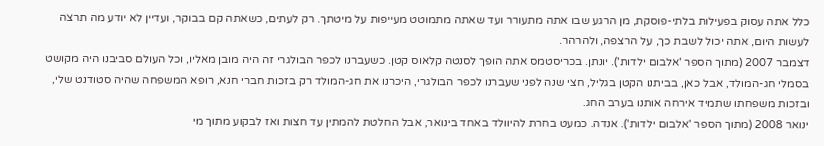כלל אתה עסוק בפעילות בלתי-פוסקת, מן הרגע שבו אתה מתעורר ועד שאתה מתמוטט מעייפות על מיטתך. רק לעתים, כשאתה קם בבוקר, ועדיין לא יודע מה תרצה לעשות היום, אתה יכול לשבת כך, על הרצפה, ולהרהר.
דצמבר 2007 (מתוך הספר 'אלבום ילדות'). יונתן. בכריסטמס אתה הופך לסנטה קלאוס קטן. כשעברנו לכפר הבולגרי זה היה מובן מאליו, וכל העולם סביבנו היה מקושט בסמלי חג-המולד, אבל כאן, בביתנו הקטן בגליל, חצי שנה לפני שעברנו לכפר הבולגרי, היכרנו את חג-המולד רק בזכות חברי חנא, רופא המשפחה שהיה סטודנט שלי, ובזכות משפחתו שתמיד אירחה אותנו בערב החג.
ינואר 2008 (מתוך הספר 'אלבום ילדות'). אנדה. כמעט בחרת להיוולד באחד בינואר, אבל החלטת להמתין עד חצות ואז לבקוע מתוך מי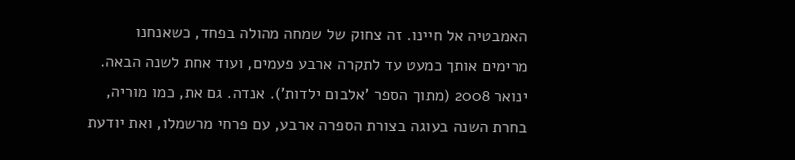האמבטיה אל חיינו. זה צחוק של שמחה מהולה בפחד, כשאנחנו מרימים אותך כמעט עד לתקרה ארבע פעמים, ועוד אחת לשנה הבאה.
ינואר 2008 (מתוך הספר 'אלבום ילדות'). אנדה. גם את, כמו מוריה, בחרת השנה בעוגה בצורת הספרה ארבע, עם פרחי מרשמלו, ואת יודעת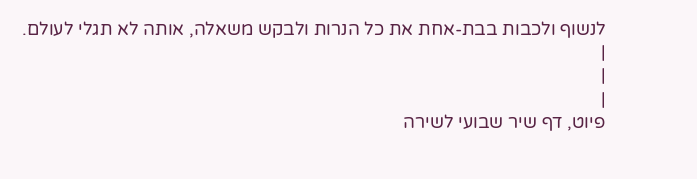לנשוף ולכבות בבת-אחת את כל הנרות ולבקש משאלה, אותה לא תגלי לעולם.
|
|
|
פיוט, דף שיר שבועי לשירה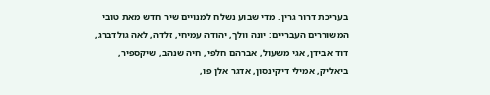בעריכת דרור גרין. מדי שבוע נשלח למנויים שיר חדש מאת טובי המשוררים העבריים: יונה וולך, יהודה עמיחי, זלדה, לאה גולדברג, דוד אבידן, אגי משעול, אברהם חלפי, חיה שנהב, שיקספיר, ביאליק, אמילי דיקינסון, אדגר אלן פו,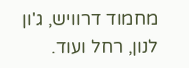מחמוד דרוויש, ג'ון לנון, רחל ועוד.